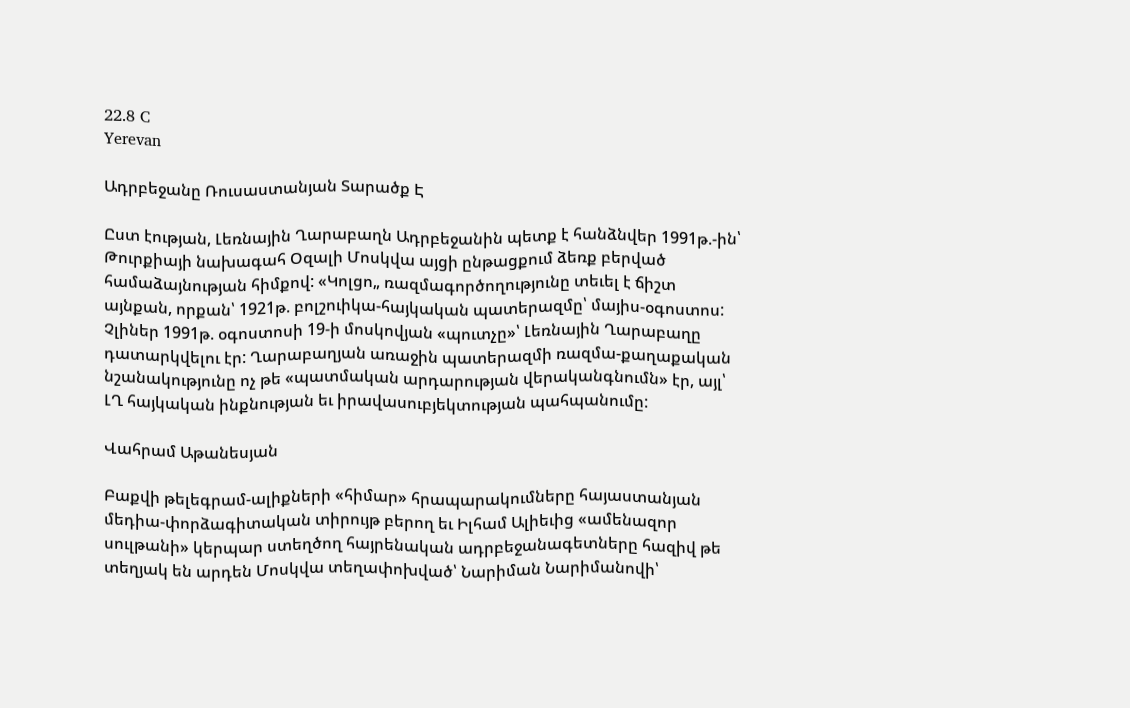22.8 C
Yerevan

Ադրբեջանը Ռուսաստանյան Տարածք Է

Ըստ էության, Լեռնային Ղարաբաղն Ադրբեջանին պետք է հանձնվեր 1991թ.-ին՝ Թուրքիայի նախագահ Օզալի Մոսկվա այցի ընթացքում ձեռք բերված համաձայնության հիմքով: «Կոլցո„ ռազմագործողությունը տեւել է ճիշտ այնքան, որքան՝ 1921թ. բոլշուիկա-հայկական պատերազմը՝ մայիս-օգոստոս: Չլիներ 1991թ. օգոստոսի 19‑ի մոսկովյան «պուտչը»՝ Լեռնային Ղարաբաղը դատարկվելու էր: Ղարաբաղյան առաջին պատերազմի ռազմա-քաղաքական նշանակությունը ոչ թե «պատմական արդարության վերականգնումն» էր, այլ՝ ԼՂ հայկական ինքնության եւ իրավասուբյեկտության պահպանումը:

Վահրամ Աթանեսյան

Բաքվի թելեգրամ-ալիքների «հիմար» հրապարակումները հայաստանյան մեդիա-փորձագիտական տիրույթ բերող եւ Իլհամ Ալիեւից «ամենազոր սուլթանի» կերպար ստեղծող հայրենական ադրբեջանագետները հազիվ թե տեղյակ են արդեն Մոսկվա տեղափոխված՝ Նարիման Նարիմանովի՝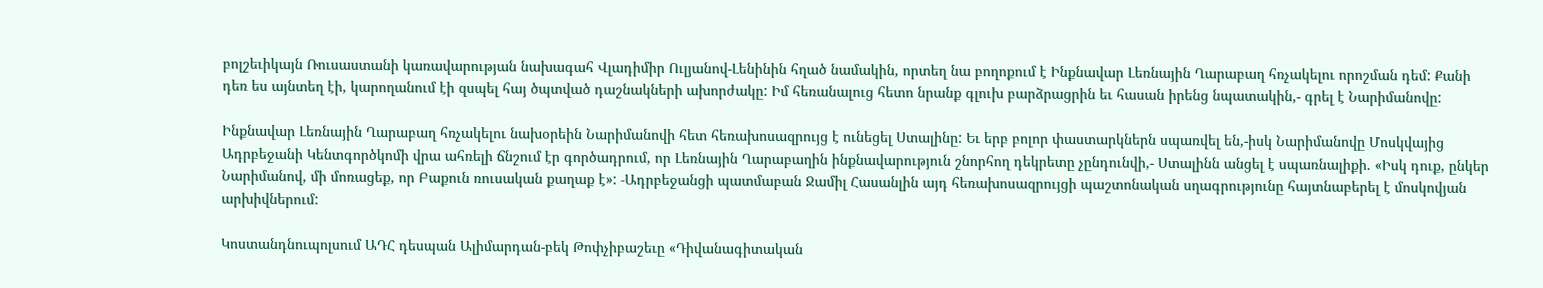բոլշեւիկայն Ռուսաստանի կառավարության նախագահ Վլադիմիր Ուլյանով-Լենինին հղած նամակին, որտեղ նա բողոքում է Ինքնավար Լեռնային Ղարաբաղ հռչակելու որոշման դեմ: Քանի դեռ ես այնտեղ էի, կարողանում էի զսպել հայ ծպտված դաշնակների ախորժակը: Իմ հեռանալուց հետո նրանք գլուխ բարձրացրին եւ հասան իրենց նպատակին,- գրել է Նարիմանովը:

Ինքնավար Լեռնային Ղարաբաղ հռչակելու նախօրեին Նարիմանովի հետ հեռախոսազրույց է ունեցել Ստալինը: Եւ երբ բոլոր փաստարկներն սպառվել են,-իսկ Նարիմանովը Մոսկվայից Ադրբեջանի Կենտգործկոմի վրա ահռելի ճնշում էր գործադրում, որ Լեռնային Ղարաբաղին ինքնավարություն շնորհող դեկրետը չընդունվի,- Ստալինն անցել է սպառնալիքի. «Իսկ դուք, ընկեր Նարիմանով, մի մոռացեք, որ Բաքուն ռուսական քաղաք է»: ‑Ադրբեջանցի պատմաբան Ջամիլ Հասանլին այդ հեռախոսազրույցի պաշտոնական սղագրությունը հայտնաբերել է մոսկովյան արխիվներում:

Կոստանդնուպոլսում ԱԴՀ դեսպան Ալիմարդան-բեկ Թոփչիբաշեւը «Դիվանագիտական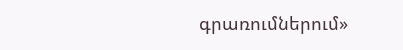գրառումներում»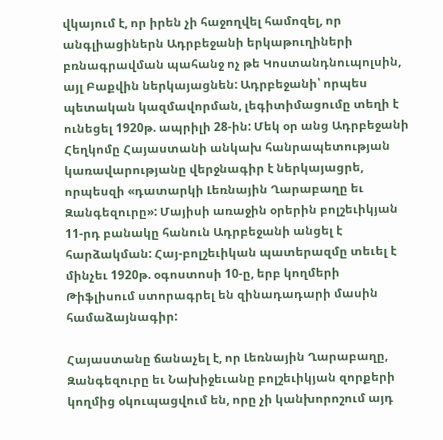վկայում է, որ իրեն չի հաջողվել համոզել, որ անգլիացիներն Ադրբեջանի երկաթուղիների բռնագրավման պահանջ ոչ թե Կոստանդնուպոլսին, այլ Բաքվին ներկայացնեն: Ադրբեջանի՝ որպես պետական կազմավորման, լեգիտիմացումը տեղի է ունեցել 1920թ. ապրիլի 28-ին: Մեկ օր անց Ադրբեջանի Հեղկոմը Հայաստանի անկախ հանրապետության կառավարությանը վերջնագիր է ներկայացրե, որպեսզի «դատարկի Լեռնային Ղարաբաղը եւ Զանգեզուրը»: Մայիսի առաջին օրերին բոլշեւիկյան 11-րդ բանակը հանուն Ադրբեջանի անցել է հարձակման: Հայ-բոլշեւիկան պատերազմը տեւել է մինչեւ 1920թ. օգոստոսի 10‑ը, երբ կողմերի Թիֆլիսում ստորագրել են զինադադարի մասին համաձայնագիր:

Հայաստանը ճանաչել է, որ Լեռնային Ղարաբաղը, Զանգեզուրը եւ Նախիջեւանը բոլշեւիկյան զորքերի կողմից օկուպացվում են, որը չի կանխորոշում այդ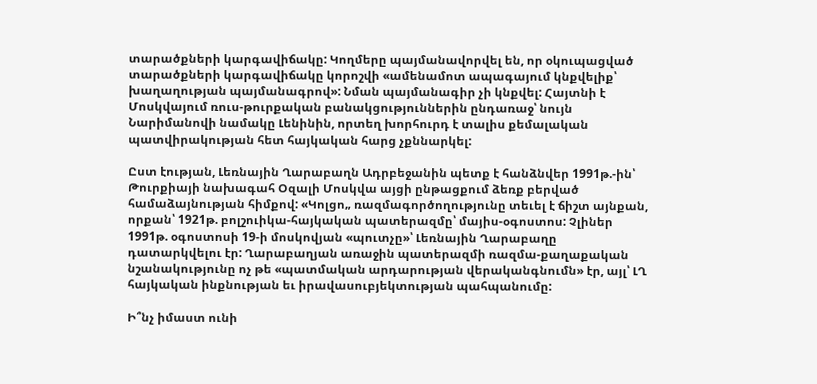տարածքների կարգավիճակը: Կողմերը պայմանավորվել են, որ օկուպացված տարածքների կարգավիճակը կորոշվի «ամենամոտ ապագայում կնքվելիք՝ խաղաղության պայմանագրով»: Նման պայմանագիր չի կնքվել: Հայտնի է Մոսկվայում ռուս-թուրքական բանակցություններին ընդառաջ՝ նույն Նարիմանովի նամակը Լենինին, որտեղ խորհուրդ է տալիս քեմալական պատվիրակության հետ հայկական հարց չքննարկել:

Ըստ էության, Լեռնային Ղարաբաղն Ադրբեջանին պետք է հանձնվեր 1991թ.-ին՝ Թուրքիայի նախագահ Օզալի Մոսկվա այցի ընթացքում ձեռք բերված համաձայնության հիմքով: «Կոլցո„ ռազմագործողությունը տեւել է ճիշտ այնքան, որքան՝ 1921թ. բոլշուիկա-հայկական պատերազմը՝ մայիս-օգոստոս: Չլիներ 1991թ. օգոստոսի 19‑ի մոսկովյան «պուտչը»՝ Լեռնային Ղարաբաղը դատարկվելու էր: Ղարաբաղյան առաջին պատերազմի ռազմա-քաղաքական նշանակությունը ոչ թե «պատմական արդարության վերականգնումն» էր, այլ՝ ԼՂ հայկական ինքնության եւ իրավասուբյեկտության պահպանումը:

Ի՞նչ իմաստ ունի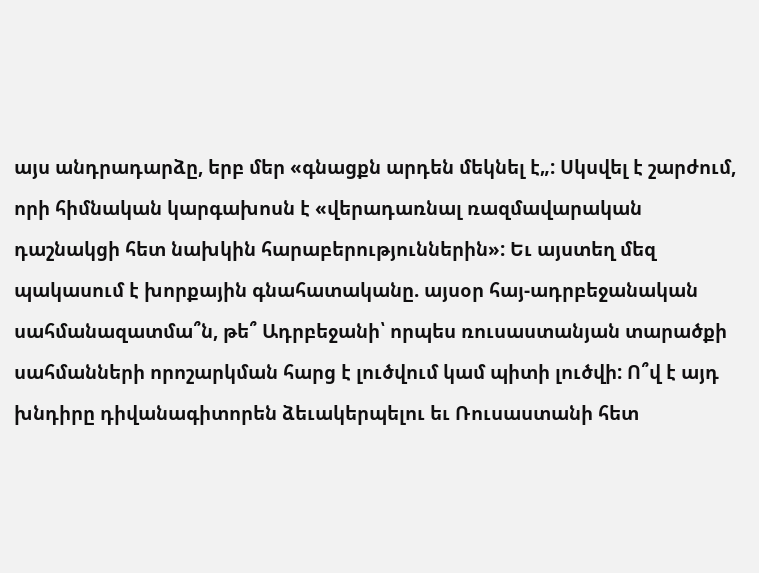այս անդրադարձը, երբ մեր «գնացքն արդեն մեկնել է„: Սկսվել է շարժում, որի հիմնական կարգախոսն է «վերադառնալ ռազմավարական դաշնակցի հետ նախկին հարաբերություններին»: Եւ այստեղ մեզ պակասում է խորքային գնահատականը. այսօր հայ-ադրբեջանական սահմանազատմա՞ն, թե՞ Ադրբեջանի՝ որպես ռուսաստանյան տարածքի սահմանների որոշարկման հարց է լուծվում կամ պիտի լուծվի: Ո՞վ է այդ խնդիրը դիվանագիտորեն ձեւակերպելու եւ Ռուսաստանի հետ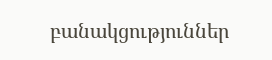բանակցություններ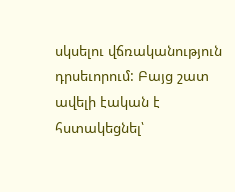սկսելու վճռականություն դրսեւորում: Բայց շատ ավելի էական է հստակեցնել՝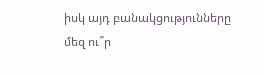իսկ այդ բանակցությունները մեզ ու՞ր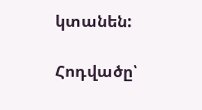կտանեն:

Հոդվածը՝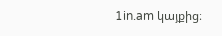1in.am կայքից։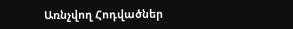Առնչվող Հոդվածներ